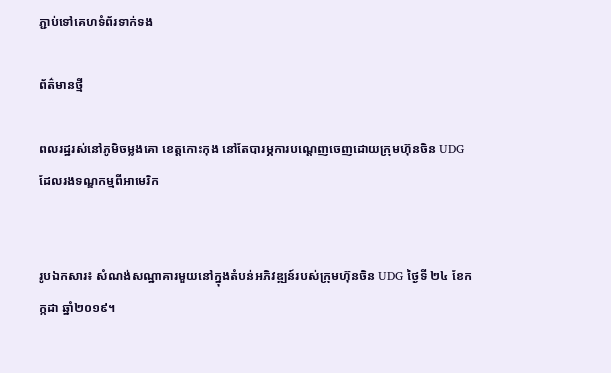ភ្ជាប់ទៅគេហទំព័រទាក់ទង

ព័ត៌មានថ្មី

ពលរដ្ឋរស់នៅភូមិចម្លងគោ ខេត្តកោះកុង នៅតែបារម្ភការបណ្តេញចេញដោយក្រុមហ៊ុនចិន UDG ដែលរងទណ្ឌកម្មពីអាមេរិក


រូបឯកសារ៖ សំណង់សណ្ឋាគារមួយនៅក្នុងតំបន់អភិវឌ្ឍន៍របស់ក្រុមហ៊ុនចិន UDG ថ្ងៃទី ២៤ ខែកក្កដា ឆ្នាំ២០១៩។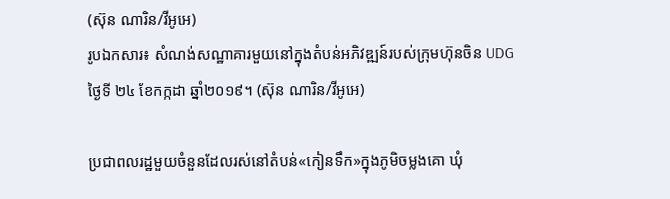(ស៊ុន ណារិន/វីអូអេ)
រូបឯកសារ៖ សំណង់សណ្ឋាគារមួយនៅក្នុងតំបន់អភិវឌ្ឍន៍របស់ក្រុមហ៊ុនចិន UDG ថ្ងៃទី ២៤ ខែកក្កដា ឆ្នាំ២០១៩។ (ស៊ុន ណារិន/វីអូអេ)

ប្រជាពលរដ្ឋមួយចំនួនដែលរស់នៅតំបន់«កៀនទឹក»ក្នុងភូមិចម្លងគោ ឃុំ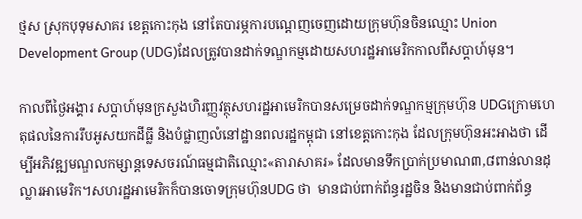ថ្មស ស្រុកបុទុមសាគរ ខេត្តកោះកុង នៅតែបារម្ភការបណ្តេញចេញដោយក្រុមហ៊ុនចិនឈ្មោះ Union Development Group (UDG)ដែលត្រូវបានដាក់ទណ្ឌកម្មដោយសហរដ្ឋអាមេរិកកាលពីសប្តាហ៍មុន។

កាលពីថ្ងៃអង្គារ សប្តាហ៍មុនក្រសួងហិរញ្ញវត្ថុសហរដ្ឋអាមេរិកបានសម្រេចដាក់ទណ្ឌកម្មក្រុមហ៊ុន UDGក្រោមហេតុផលនៃការរឹបអូសយកដីធ្លី និងបំផ្លាញលំនៅដ្ឋានពលរដ្ឋកម្ពុជា នៅខេត្តកោះកុង ដែលក្រុមហ៊ុនអះអាងថា ដើម្បីអភិវឌ្ឍមណ្ឌលកម្សាន្តទេសចរណ៍ធម្មជាតិឈ្មោះ«តារាសាគរ» ដែលមានទឹកប្រាក់ប្រមាណ៣,៨ពាន់លានដុល្លារអាមេរិក។សហរដ្ឋអាមេរិកក៏បានចោទក្រុមហ៊ុនUDG ថា  មានជាប់ពាក់ព័ន្ធរដ្ឋចិន និងមានជាប់ពាក់ព័ន្ធ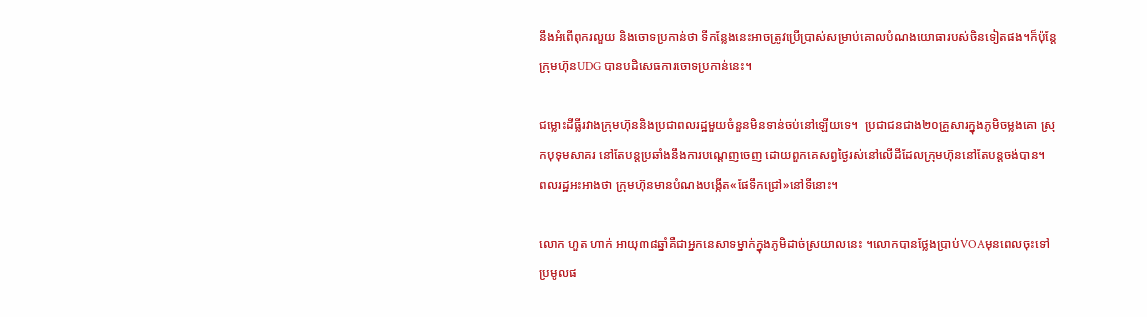នឹងអំពើពុករលួយ និងចោទប្រកាន់ថា ទីកន្លែងនេះអាចត្រូវប្រើប្រាស់សម្រាប់គោលបំណងយោធារបស់ចិនទៀតផង។ក៏ប៉ុន្តែក្រុមហ៊ុនUDG បានបដិសេធការចោទប្រកាន់នេះ។

ជម្លោះដីធ្លីរវាងក្រុមហ៊ុននិងប្រជាពលរដ្ឋមួយចំនួនមិនទាន់ចប់នៅឡើយទេ។  ប្រជាជនជាង២០គ្រួសារក្នុងភូមិចម្លងគោ ស្រុកបុទុមសាគរ នៅតែបន្តប្រឆាំងនឹងការបណ្តេញចេញ ដោយពួកគេសព្វថ្ងៃរស់នៅលើដីដែលក្រុមហ៊ុននៅតែបន្តចង់បាន។  ពលរដ្ឋអះអាងថា ក្រុមហ៊ុនមានបំណងបង្កើត«ផែទឹកជ្រៅ»នៅទីនោះ។

លោក ហួត ហាក់ អាយុ៣៨ឆ្នាំគឺជាអ្នកនេសាទម្នាក់ក្នុងភូមិដាច់ស្រយាលនេះ ។លោកបានថ្លែងប្រាប់VOAមុនពេលចុះទៅប្រមូលផ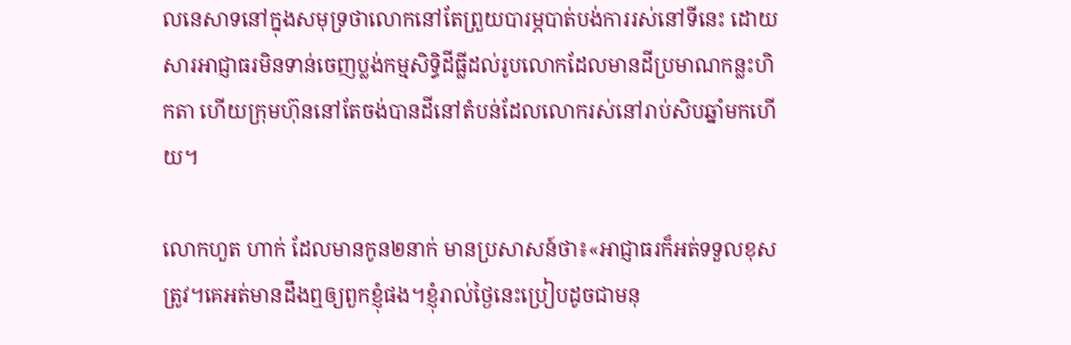លនេសាទនៅក្នុងសមុទ្រថាលោកនៅតែព្រួយបារម្ភបាត់បង់ការរស់នៅទីនេះ ដោយសារអាជ្ញាធរមិនទាន់ចេញប្លង់កម្មសិទ្ធិដីធ្លីដល់រូបលោកដែលមានដីប្រមាណកន្លះហិកតា ហើយក្រុមហ៊ុននៅតែចង់បានដីនៅតំបន់ដែលលោករស់នៅរាប់សិបឆ្នាំមកហើយ។

លោកហួត ហាក់ ដែលមានកូន២នាក់ មានប្រសាសន៍ថា៖«អាជ្ញាធរក៏អត់ទទួលខុសត្រូវ។គេអត់មានដឹងឮឲ្យពួកខ្ញុំផង។ខ្ញុំរាល់ថ្ងៃនេះប្រៀបដូចជាមនុ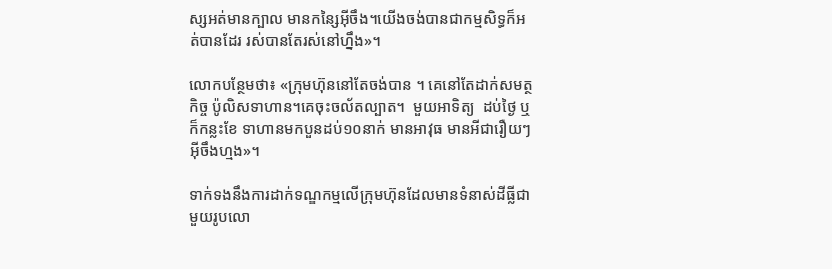ស្សអត់មានក្បាល មានកន្សៃអ៊ីចឹង។យើងចង់បានជាកម្មសិទ្ធក៏អត់បានដែរ រស់បានតែរស់នៅហ្នឹង»។

លោកបន្ថែមថា៖ «ក្រុមហ៊ុននៅតែចង់បាន ។ គេនៅតែដាក់សមត្ថកិច្ច ប៉ូលិសទាហាន។គេចុះចល័តល្បាត។  មួយអាទិត្យ  ដប់ថ្ងៃ ឬក៏កន្លះខែ ទាហានមកបួនដប់១០នាក់ មានអាវុធ មានអីជារឿយៗអ៊ីចឹងហ្មង»។

ទាក់ទងនឹងការដាក់ទណ្ឌកម្មលើក្រុមហ៊ុនដែលមានទំនាស់ដីធ្លីជាមួយរូបលោ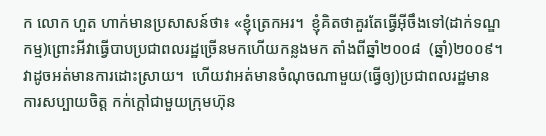ក លោក ហួត ហាក់មានប្រសាសន៍ថា៖ «ខ្ញុំត្រេកអរ។  ខ្ញុំគិតថាគួរតែធ្វើអ៊ីចឹងទៅ(ដាក់ទណ្ឌកម្ម)ព្រោះអីវាធ្វើបាបប្រជាពលរដ្ឋច្រើនមកហើយកន្លងមក តាំងពីឆ្នាំ២០០៨  (ឆ្នាំ)២០០៩។  វាដូចអត់មានការដោះស្រាយ។  ហើយវាអត់មានចំណុចណាមួយ(ធ្វើឲ្យ)ប្រជាពលរដ្ឋមានការសប្បាយចិត្ត កក់ក្តៅជាមួយក្រុមហ៊ុន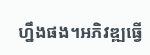ហ្នឹងផង។អភិវឌ្ឍធ្វើ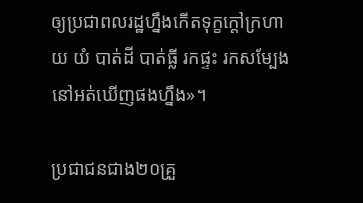ឲ្យប្រជាពលរដ្ឋហ្នឹងកើតទុក្ខក្តៅក្រហាយ យំ បាត់ដី បាត់ធ្លី រកផ្ទះ រកសម្បែងនៅអត់ឃើញផងហ្នឹង»។

ប្រជាជនជាង២០គ្រួ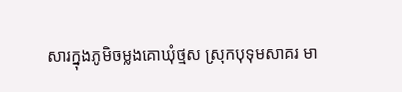សារក្នុងភូមិចម្លងគោឃុំថ្មស ស្រុកបុទុមសាគរ មា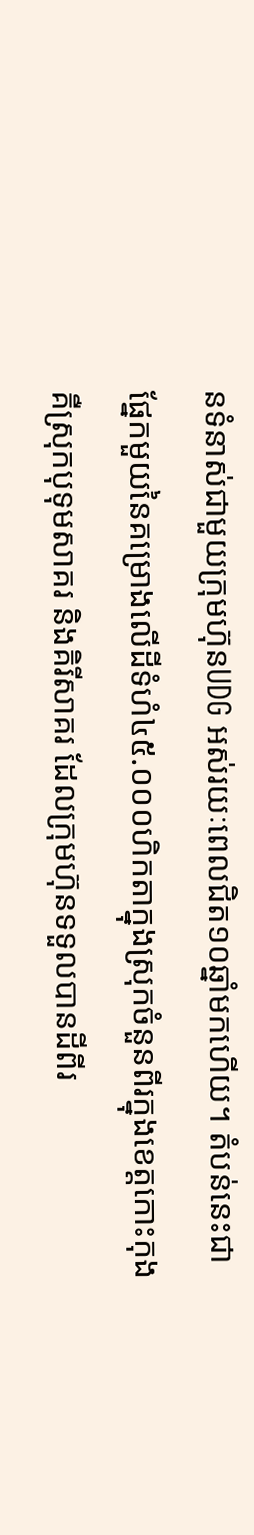នទំនាស់ជាមួយក្រុមហ៊ុនUDG អស់រយៈពេលជិត១០ឆ្នាំមកហើយ។ តំបន់នេះជាផ្នែកមួយនៃគម្រោងលើដីទំហំ៤៥.០០០ហិកតាក្នុងស្រុកចំនួនពីរក្នុងខេត្តកោះកុង គឺស្រុកបុទុមសាគរ និងគិរីសាគរ ដែលក្រុមហ៊ុនទទួលបានដីពីរ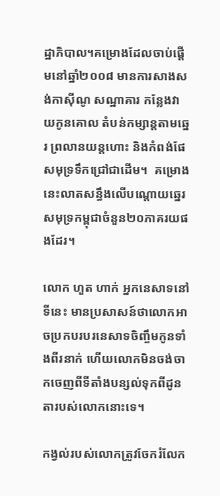ដ្ឋាភិបាល។គម្រោងដែលចាប់ផ្តើមនៅឆ្នាំ២០០៨ មានការសាងសង់កាស៊ីណូ សណ្ឋាគារ កន្លែងវាយកូនគោល តំបន់កម្សាន្តតាមឆ្នេរ ព្រលានយន្តហោះ និងកំពង់ផែសមុទ្រទឹកជ្រៅជាដើម។  គម្រោងនេះលាតសន្ធឹងលើបណ្តោយឆ្នេរសមុទ្រកម្ពុជាចំនួន២០ភាគរយផងដែរ។

លោក ហួត ហាក់ អ្នកនេសាទនៅទីនេះ មានប្រសាសន៍ថាលោកអាចប្រកបរបរនេសាទចិញ្ចឹមកូនទាំងពីរនាក់ ហើយលោកមិនចង់ចាកចេញពីទីតាំងបន្សល់ទុកពីដូនតារបស់លោកនោះទេ។

កង្វល់របស់លោកត្រូវចែករំលែក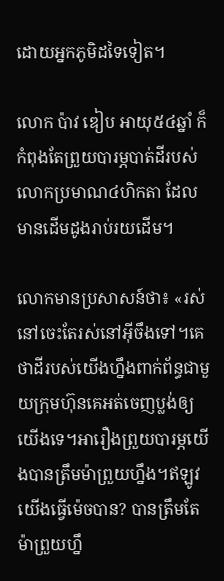ដោយអ្នកភូមិដទៃទៀត។

លោក ប៉ាវ ឌៀប អាយុ៥៤ឆ្នាំ ក៏កំពុងតែព្រួយបារម្ភបាត់ដីរបស់លោកប្រមាណ៤ហិកតា ដែលមានដើមដូងរាប់រយដើម។

លោកមានប្រសាសន៍ថា៖ «រស់នៅចេះតែរស់នៅអ៊ីចឹងទៅ។គេថាដីរបស់យើងហ្នឹងពាក់ព័ន្ធជាមួយក្រុមហ៊ុនគេអត់ចេញប្លង់ឲ្យយើងទេ។អារឿងព្រួយបារម្ភយើងបានត្រឹមម៉ាព្រួយហ្នឹង។ឥឡូវយើងធ្វើម៉េចបាន? បានត្រឹមតែម៉ាព្រួយហ្នឹ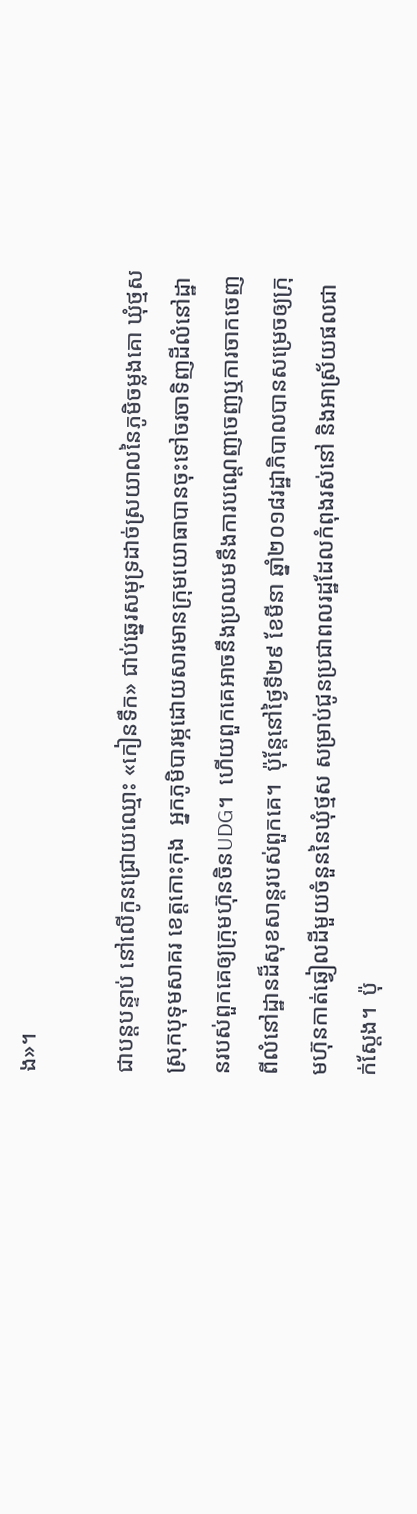ង»។

ជាបន្តបន្ទាប់ នៅលើកូនជ្រោយឈ្មោះ «កៀនទឹក» ជាប់ឆ្នេរសមុទ្រដាច់ស្រយាលនៃភូមិចម្លងគោ ឃុំថ្មស ស្រុកបុទុមសាគរ ខេត្តកោះកុង  អ្នកភូមិបារម្ភដោយសារមានក្រុមយោធាបានចុះទៅចរចាទិញដីលំនៅដ្ឋានរបស់ពួកគេឲ្យក្រុមហ៊ុនចិនUDG។  ហើយពួកគេអាចនឹងប្រឈមនឹងការបណ្តេញចេញឬការចាកចេញពីលំនៅដ្ឋានដ៏សុខសាន្តរបស់ពួកគេ។  ប៉ុន្តែនៅថ្ងៃទី២៩ ខែមីនា ឆ្នាំ២០១៨រដ្ឋាភិបាលបានសម្រេចឲ្យក្រុមហ៊ុនកាត់ឆ្វៀលដីមួយចំនួននៃឃុំថ្មស សម្រាប់ជូនប្រជាពលរដ្ឋដែលកំពុងរស់នៅ និងអាស្រ័យផលជាក់ស្តែង។  ប៉ុ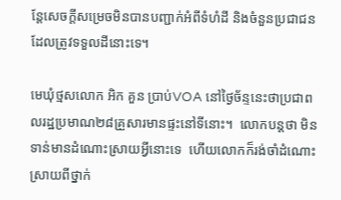ន្តែសេចក្តីសម្រេចមិនបានបញ្ជាក់អំពីទំហំដី និងចំនួនប្រជាជនដែលត្រូវទទួលដីនោះទេ។

មេឃុំថ្មសលោក អិក គួន ប្រាប់VOA នៅថ្ងៃច័ន្ទនេះថាប្រជាពលរដ្ឋប្រមាណ២៨គ្រួសារមានផ្ទះនៅទីនោះ។  លោកបន្តថា មិនទាន់មានដំណោះស្រាយអ្វីនោះទេ  ហើយលោកក៏រង់ចាំដំណោះស្រាយពីថ្នាក់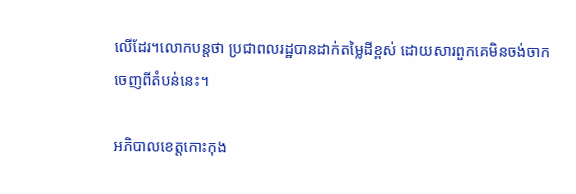លើដែរ។លោកបន្តថា ប្រជាពលរដ្ឋបានដាក់តម្លៃដីខ្ពស់ ដោយសារពួកគេមិនចង់ចាកចេញពីតំបន់នេះ។

អភិបាលខេត្តកោះកុង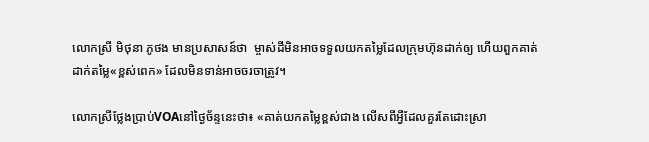លោកស្រី មិថុនា ភូថង មានប្រសាសន៍ថា  ម្ចាស់ដីមិនអាចទទួលយកតម្លៃដែលក្រុមហ៊ុនដាក់ឲ្យ ហើយពួកគាត់ដាក់តម្លៃ«ខ្ពស់ពេក» ដែលមិនទាន់អាចចរចាត្រូវ។

លោកស្រីថ្លែងប្រាប់VOAនៅថ្ងៃច័ន្ទនេះថា៖ «គាត់យកតម្លៃខ្ពស់ជាង លើសពីអ្វីដែលគួរតែដោះស្រា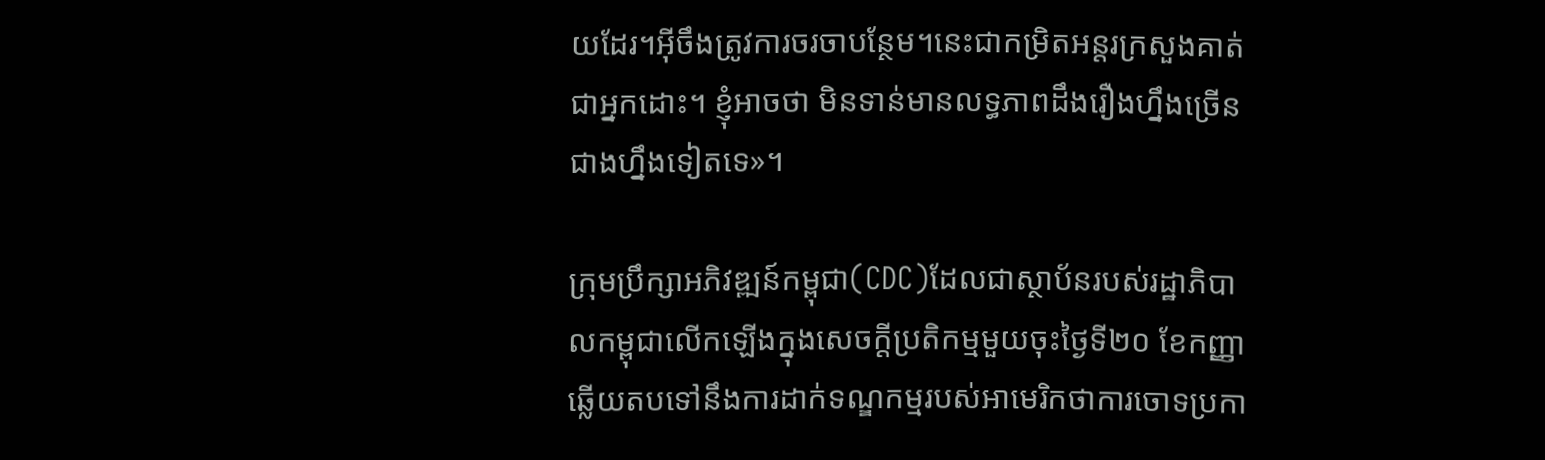យដែរ។អ៊ីចឹងត្រូវការចរចាបន្ថែម។នេះជាកម្រិតអន្តរក្រសួងគាត់ជាអ្នកដោះ។ ខ្ញុំអាចថា មិនទាន់មានលទ្ធភាពដឹងរឿងហ្នឹងច្រើនជាងហ្នឹងទៀតទេ»។

ក្រុមប្រឹក្សាអភិវឌ្ឍន៍កម្ពុជា(CDC)ដែលជាស្ថាប័នរបស់រដ្ឋាភិបាលកម្ពុជាលើកឡើងក្នុងសេចក្តីប្រតិកម្មមួយចុះថ្ងៃទី២០ ខែកញ្ញា ឆ្លើយតបទៅនឹងការដាក់ទណ្ឌកម្មរបស់អាមេរិកថាការចោទប្រកា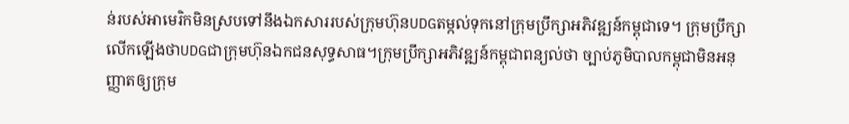ន់របស់អាមេរិកមិនស្របទៅនឹងឯកសាររបស់ក្រុមហ៊ុនUDGតម្កល់ទុកនៅក្រុមប្រឹក្សាអភិវឌ្ឍន៍កម្ពុជាទេ។ ក្រុមប្រឹក្សាលើកឡើងថាUDGជាក្រុមហ៊ុនឯកជនសុទ្ធសាធ។ក្រុមប្រឹក្សាអភិវឌ្ឍន៍កម្ពុជាពន្យល់ថា ច្បាប់ភូមិបាលកម្ពុជាមិនអនុញ្ញាតឲ្យក្រុម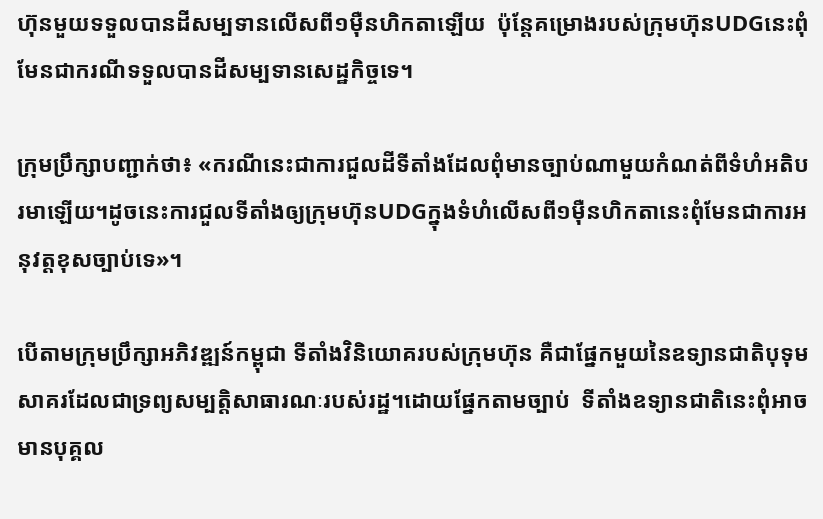ហ៊ុនមួយទទួលបានដីសម្បទានលើសពី១ម៉ឺនហិកតាឡើយ  ប៉ុន្តែគម្រោងរបស់ក្រុមហ៊ុនUDGនេះពុំមែនជាករណីទទួលបានដីសម្បទានសេដ្ឋកិច្ចទេ។

ក្រុមប្រឹក្សាបញ្ជាក់ថា៖ «ករណីនេះជាការជួលដីទីតាំងដែលពុំមានច្បាប់ណាមួយកំណត់ពីទំហំអតិបរមាឡើយ។ដូចនេះការជួលទីតាំងឲ្យក្រុមហ៊ុនUDGក្នុងទំហំលើសពី១ម៉ឺនហិកតានេះពុំមែនជាការអនុវត្តខុសច្បាប់ទេ»។

បើតាមក្រុមប្រឹក្សាអភិវឌ្ឍន៍កម្ពុជា ទីតាំងវិនិយោគរបស់ក្រុមហ៊ុន គឺជាផ្នែកមួយនៃឧទ្យានជាតិបុទុមសាគរដែលជាទ្រព្យសម្បត្តិសាធារណៈរបស់រដ្ឋ។ដោយផ្នែកតាមច្បាប់  ទីតាំងឧទ្យានជាតិនេះពុំអាចមានបុគ្គល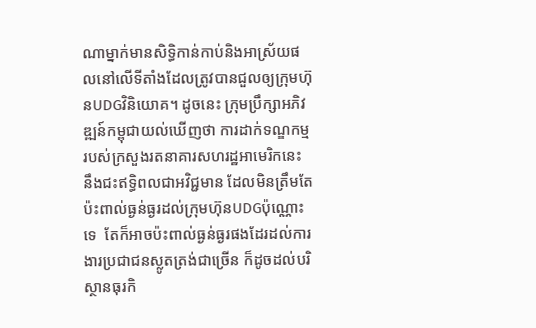ណាម្នាក់មានសិទ្ធិកាន់កាប់និងអាស្រ័យផលនៅលើទីតាំងដែលត្រូវបានជួលឲ្យក្រុមហ៊ុនUDGវិនិយោគ។ ដូចនេះ ក្រុមប្រឹក្សាអភិវឌ្ឍន៍កម្ពុជាយល់ឃើញថា ការដាក់ទណ្ឌកម្មរបស់ក្រសួងរតនាគារសហរដ្ឋអាមេរិកនេះ នឹងជះឥទ្ធិពលជាអវិជ្ជមាន ដែលមិនត្រឹមតែប៉ះពាល់ធ្ងន់ធ្ងរដល់ក្រុមហ៊ុនUDGប៉ុណ្ណោះទេ  តែក៏អាចប៉ះពាល់ធ្ងន់ធ្ងរផងដែរដល់ការងារប្រជាជនស្លូតត្រង់ជាច្រើន ក៏ដូចដល់បរិស្ថានធុរកិ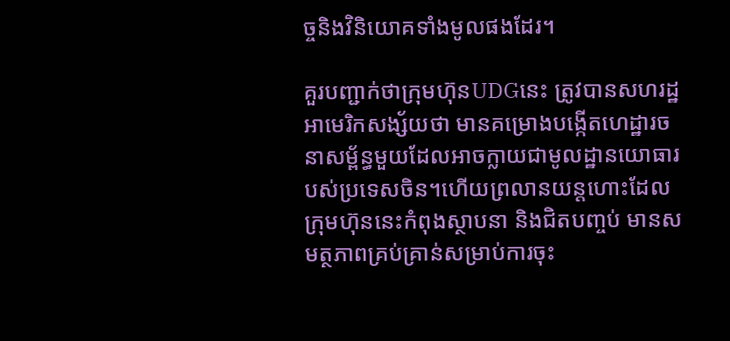ច្ចនិងវិនិយោគទាំងមូលផងដែរ។

គួរបញ្ជាក់ថាក្រុមហ៊ុនUDGនេះ ត្រូវបានសហរដ្ឋអាមេរិកសង្ស័យថា មានគម្រោងបង្កើតហេដ្ឋារចនាសម្ព័ន្ធមួយដែលអាចក្លាយជាមូលដ្ឋានយោធារបស់ប្រទេសចិន។ហើយព្រលានយន្តហោះដែលក្រុមហ៊ុននេះកំពុងស្ថាបនា និងជិតបញ្ចប់ មានសមត្ថភាពគ្រប់គ្រាន់សម្រាប់ការចុះ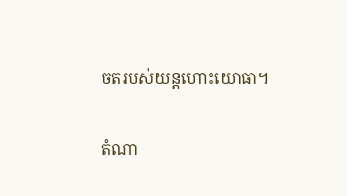ចតរបស់យន្តហោះយោធា។

តំណា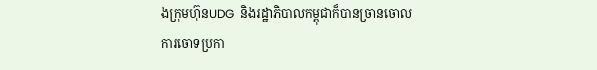ងក្រុមហ៊ុនUDG  និងរដ្ឋាភិបាលកម្ពុជាក៏បានច្រានចោលការចោទប្រកា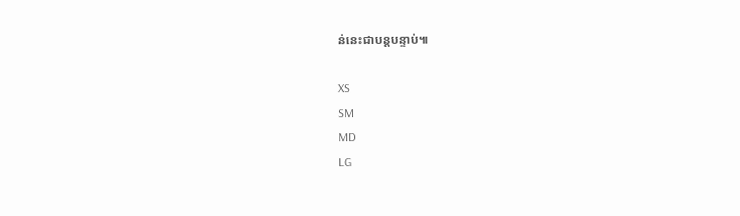ន់នេះជាបន្តបន្ទាប់៕

XS
SM
MD
LG